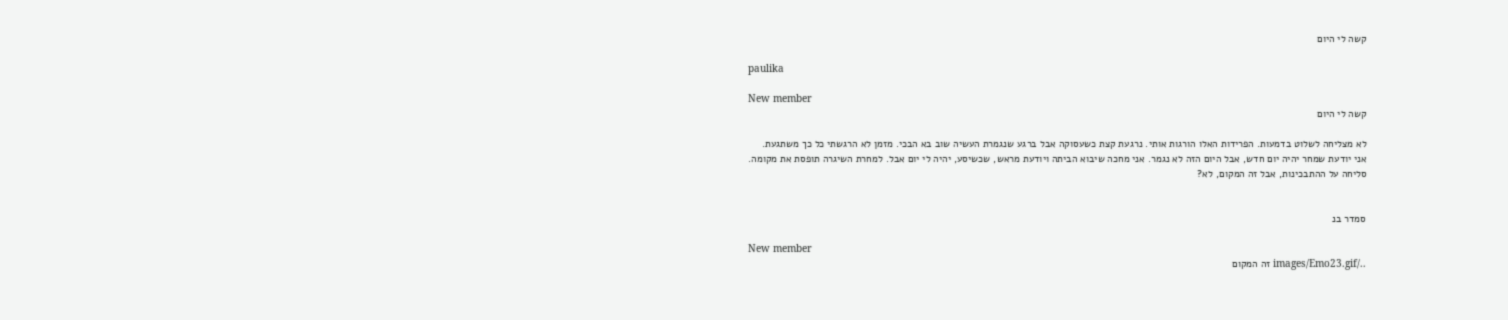קשה לי היום

paulika

New member
קשה לי היום

לא מצליחה לשלוט בדמעות. הפרידות האלו הורגות אותי. נרגעת קצת כשעסוקה אבל ברגע שנגמרת העשיה שוב בא הבכי. מזמן לא הרגשתי כל כך משתגעת. אני יודעת שמחר יהיה יום חדש, אבל היום הזה לא נגמר. אני מחכה שיבוא הביתה ויודעת מראש, שכשיסע, יהיה לי יום אבל. למחרת השיגרה תופסת את מקומה. סליחה על ההתבכינות, אבל זה המקום, לא?


סמדר בנ

New member
../images/Emo23.gif זה המקום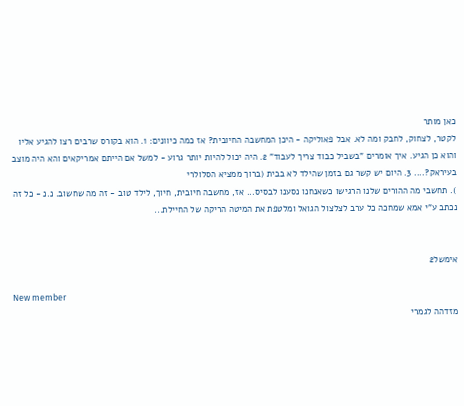כאן מותר
לקטר, לצחוק, לחבק ומה לא. אבל פאוליקה - היכן המחשבה החיובית? אז כמה כיוונים: 1. הוא בקורס שרבים רצו להגיע אליו והוא כן הגיע. איך אומרים "בשביל כבוד צריך לעבוד" 2. היה יכול להיות יותר גרוע - למשל אם הייתם אמריקאים והא היה מוצב בעיראק?.... 3. היום יש קשר גם בזמן שהילד לא בבית (ברוך ממציא הסלולרי
). תחשבי מה ההורים שלנו הרגישו כשאנחנו נסענו לבסיס... אז, מחשבה חיובית, חיוך, לילד טוב - זה מה שחשוב. נ.נ - כל זה נכתב ע"י אמא שמחכה כל ערב לצלצול הגואל ומלטפת את המיטה הריקה של החיילת...


אימשל2

New member
מזדהה לגמרי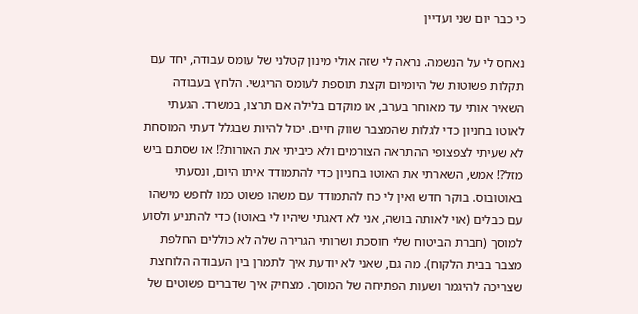כי כבר יום שני ועדיין

נאחס לי על הנשמה. נראה לי שזה אולי מינון קטלני של עומס עבודה, יחד עם תקלות פשוטות של היומיום וקצת תוספת לעומס הריגשי. הלחץ בעבודה השאיר אותי עד מאוחר בערב, או מוקדם בלילה אם תרצו, במשרד. הגעתי לאוטו בחניון כדי לגלות שהמצבר שווק חיים. יכול להיות שבגלל דעתי המוסחת לא שעיתי לצפצופי ההתראה הצורמים ולא כיביתי את האורות?! או שסתם ביש מזל?! אמש, השארתי את האוטו בחניון כדי להתמודד איתו היום, ונסעתי באוטובוס. בוקר חדש ואין לי כח להתמודד עם משהו פשוט כמו לחפש מישהו עם כבלים (אוי לאותה בושה, אני לא דאגתי שיהיו לי באוטו) כדי להתניע ולסוע למוסך (חברת הביטוח שלי חוסכת ושרותי הגרירה שלה לא כוללים החלפת מצבר בבית הלקוח). מה גם, שאני לא יודעת איך לתמרן בין העבודה הלוחצת שצריכה להיגמר ושעות הפתיחה של המוסך. מצחיק איך שדברים פשוטים של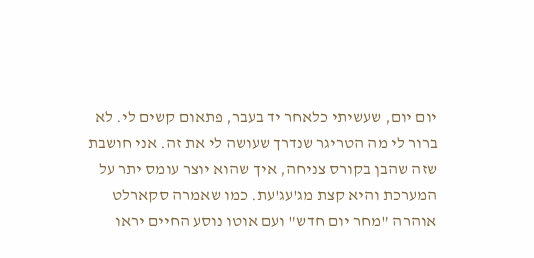יום יום, שעשיתי כלאחר יד בעבר, פתאום קשים לי. לא ברור לי מה הטריגר שנדרך שעושה לי את זה. אני חושבת שזה שהבן בקורס צניחה, איך שהוא יוצר עומס יתר על המערכת והיא קצת מג'עג'עת. כמו שאמרה סקארלט אוהרה "מחר יום חדש" ועם אוטו נוסע החיים יראו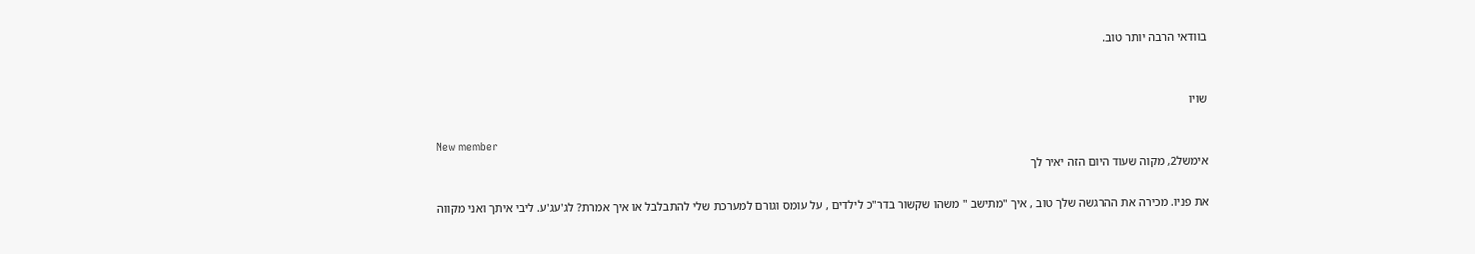בוודאי הרבה יותר טוב.


שויו

New member
אימשל2, מקוה שעוד היום הזה יאיר לך

את פניו. מכירה את ההרגשה שלך טוב , איך "מתישב " משהו שקשור בדר"כ לילדים , על עומס וגורם למערכת שלי להתבלבל או איך אמרת? לג'עג'ע. ליבי איתך ואני מקווה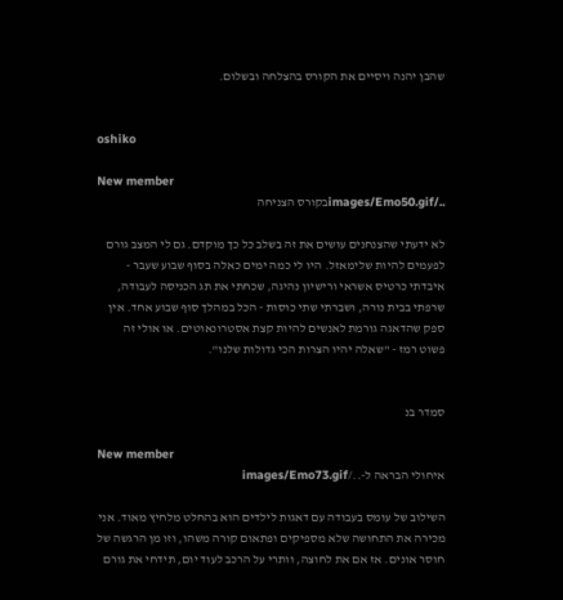שהבן יהנה ויסיים את הקורס בהצלחה ובשלום.


oshiko

New member
../images/Emo50.gifבקורס הצניחה

לא ידעתי שהצנחנים עושים את זה בשלב כל כך מוקדם. גם לי המצב גורם לפעמים להיות שלימאזל. היו לי כמה ימים כאלה בסוף שבוע שעבר - איבדתי כרטיס אשראי ורישיון נהיגה, שכחתי את תג הכניסה לעבודה, שרפתי בבית נורה, ושברתי שתי כוסות - הכל במהלך סוף שבוע אחד. אין ספק שהדאגה גורמת לאנשים להיות קצת אסטרונאוטים. או אולי זה פשוט רמז - "שאלה יהיו הצרות הכי גדולות שלנו".


סמדר בנ

New member
איחולי הבראה ל-../images/Emo73.gif

השילוב של עומס בעבודה עם דאגות לילדים הוא בהחלט מלחיץ מאוד. אני מכירה את התחושה שלא מספיקים ופתאום קורה משהו, וזו מן הרגשה של חוסר אונים. אז אם את לחוצה, וותרי על הרכב לעוד יום, תידחי את גורם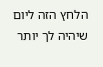הלחץ הזה ליום שיהיה לך יותר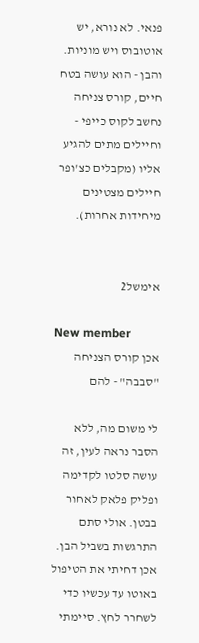פנאי. לא נורא, יש אוטובוס ויש מוניות. והבן - הוא עושה בטח חיים, קורס צניחה נחשב לקוס כייפי - וחיילים מתים להגיע אליו (מקבלים כצ'ופר חיילים מצטינים מיחידות אחרות).


אימשל2

New member
אכן קורס הצניחה "סבבה" - להם

לי משום מה, ללא הסבר נראה לעין, זה עושה סלטו לקדימה ופליק פלאק לאחור בבטן. אולי סתם התרגשות בשביל הבן. אכן דחיתי את הטיפול באוטו עד עכשיו כדי לשחרר לחץ. סיימתי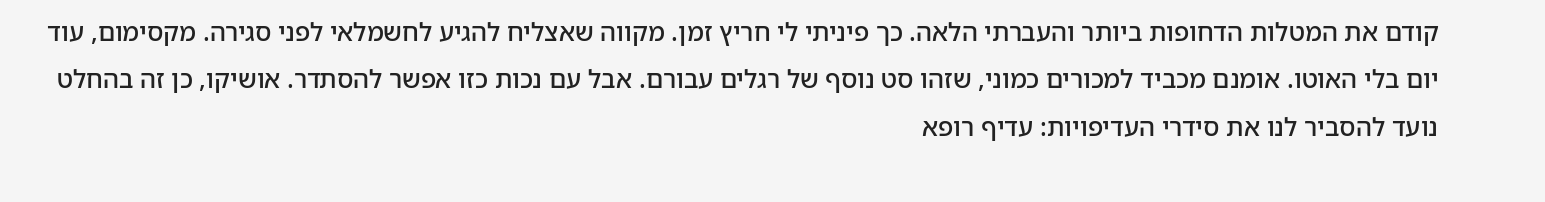קודם את המטלות הדחופות ביותר והעברתי הלאה. כך פיניתי לי חריץ זמן. מקווה שאצליח להגיע לחשמלאי לפני סגירה. מקסימום, עוד יום בלי האוטו. אומנם מכביד למכורים כמוני, שזהו סט נוסף של רגלים עבורם. אבל עם נכות כזו אפשר להסתדר. אושיקו, כן זה בהחלט נועד להסביר לנו את סידרי העדיפויות: עדיף רופא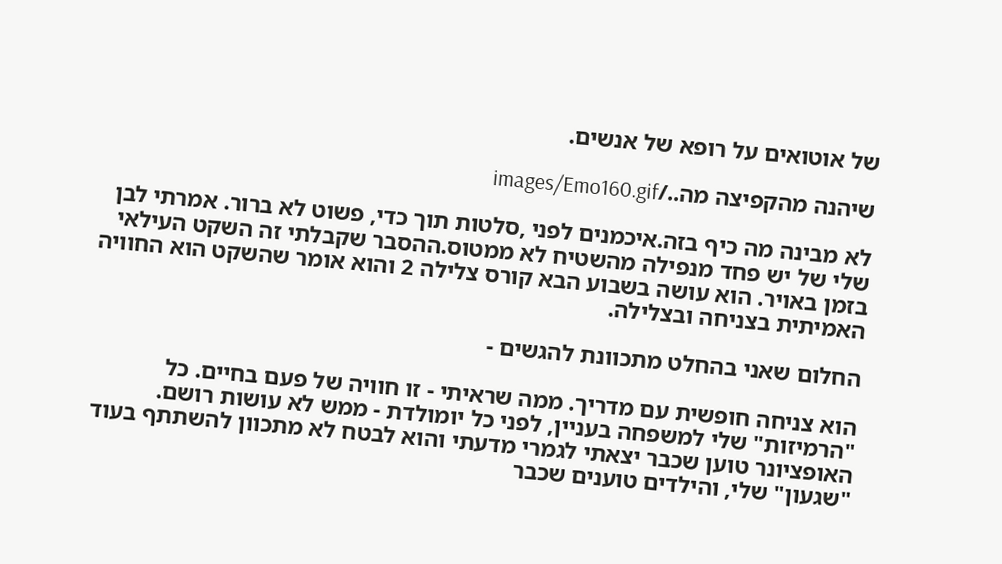של אוטואים על רופא של אנשים.

שיהנה מהקפיצה מה../images/Emo160.gif

לא מבינה מה כיף בזה.איכמנים לפני ,סלטות תוך כדי, פשוט לא ברור. אמרתי לבן שלי של יש פחד מנפילה מהשטיח לא ממטוס.ההסבר שקבלתי זה השקט העילאי בזמן באויר. הוא עושה בשבוע הבא קורס צלילה 2 והוא אומר שהשקט הוא החוויה האמיתית בצניחה ובצלילה.

החלום שאני בהחלט מתכוונת להגשים -

הוא צניחה חופשית עם מדריך. ממה שראיתי - זו חוויה של פעם בחיים. כל "הרמיזות" שלי למשפחה בעניין, לפני כל יומולדת - ממש לא עושות רושם. האופציונר טוען שכבר יצאתי לגמרי מדעתי והוא לבטח לא מתכוון להשתתף בעוד "שגעון" שלי, והילדים טוענים שכבר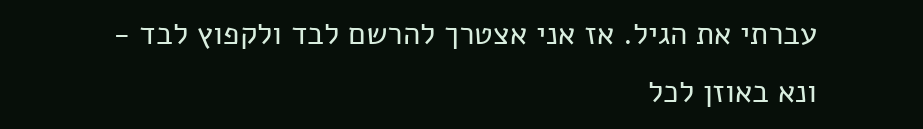עברתי את הגיל. אז אני אצטרך להרשם לבד ולקפוץ לבד - ונא באוזן לכל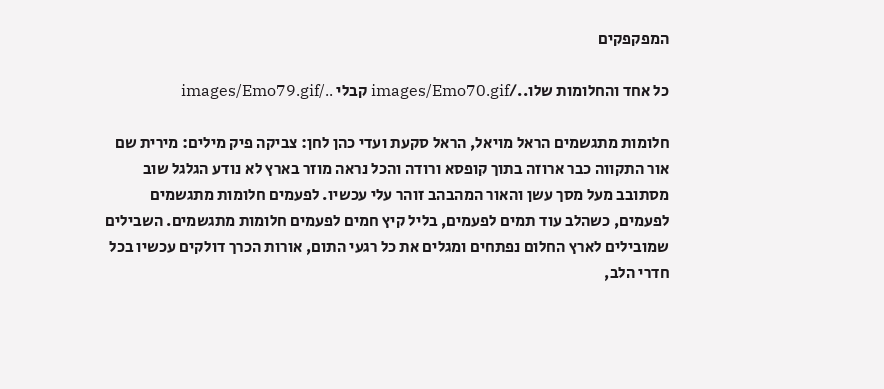המפקפקים

כל אחד והחלומות שלו../images/Emo70.gif קבלי ../images/Emo79.gif

חלומות מתגשמים הראל מויאל, הראל סקעת ועדי כהן לחן: צביקה פיק מילים: מירית שם אור התקווה כבר ארוזה בתוך קופסא ורודה והכל נראה מוזר בארץ לא נודע הגלגל שוב מסתובב מעל מסך עשן והאור המהבהב זוהר עלי עכשיו. לפעמים חלומות מתגשמים לפעמים, כשהלב עוד תמים לפעמים, בליל קיץ חמים לפעמים חלומות מתגשמים. השבילים שמובילים לארץ החלום נפתחים ומגלים את כל רגעי התום, אורות הכרך דולקים עכשיו בכל חדרי הלב,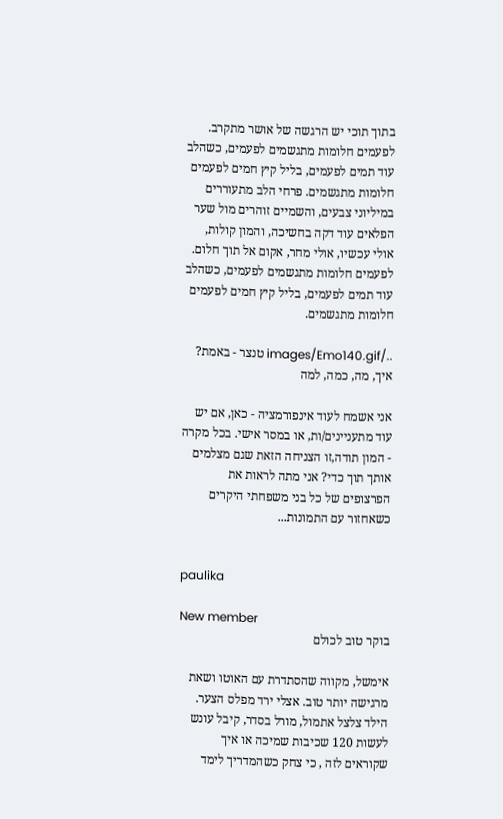בתוך תוכי יש הרגשה של אושר מתקרב. לפעמים חלומות מתגשמים לפעמים, כשהלב עוד תמים לפעמים, בליל קיץ חמים לפעמים חלומות מתגשמים. פרחי הלב מתעוררים במיליוני צבעים, והשמיים זוהרים מול שער הפלאים עוד דקה בחשיכה, והמון קולות, אולי עכשיו, אולי מחר, אקום אל תוך חלום. לפעמים חלומות מתגשמים לפעמים, כשהלב עוד תמים לפעמים, בליל קיץ חמים לפעמים חלומות מתגשמים.

../images/Emo140.gif טנצר - באמת? איך, מה, כמה, למה

אני אשמח לעוד אינפורמציה - כאן, אם יש עוד מתעניינים/ות, או במסר אישי. בכל מקרה - המון תודה,זו הצניחה הזאת שגם מצלמים אותך תוך כדי? אני מתה לראות את הפרצופים של כל בני משפחתי היקרים כשאחזור עם התמונות...


paulika

New member
בוקר טוב לכולם

אימשל, מקווה שהסתדרת עם האוטו ושאת מרגישה יותר טוב. אצלי ירד מפלס הצער. הילד צלצל אתמול, מורל בסדר, קיבל עונש לעשות 120 שכיבות שמיכה או איך שקוראים לזה , כי צחק כשהמדריך לימד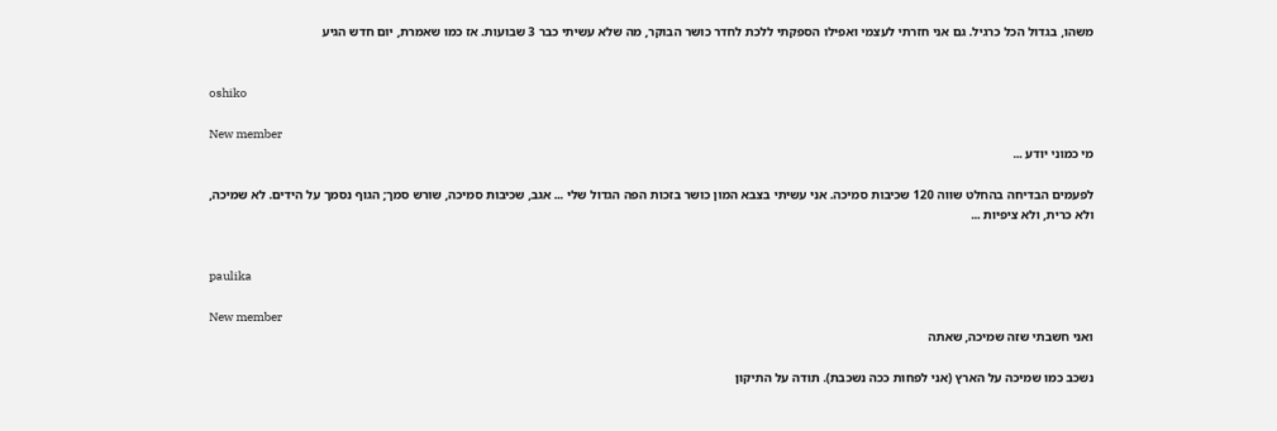משהו, בגדול הכל כרגיל. גם אני חזרתי לעצמי ואפילו הספקתי ללכת לחדר כושר הבוקר, מה שלא עשיתי כבר 3 שבועות. אז כמו שאמרת, יום חדש הגיע


oshiko

New member
מי כמוני יודע ...

לפעמים הבדיחה בהחלט שווה 120 שכיבות סמיכה. אני עשיתי בצבא המון כושר בזכות הפה הגדול שלי ... אגב, שכיבות סמיכה, שורש סמך; הגוף נסמך על הידים. לא שמיכה, ולא כרית, ולא ציפיות ...


paulika

New member
ואני חשבתי שזה שמיכה, שאתה

נשכב כמו שמיכה על הארץ (אני לפחות ככה נשכבת). תודה על התיקון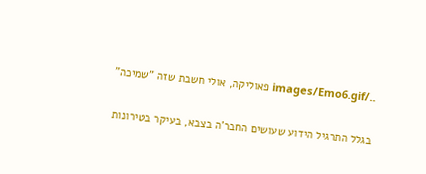../images/Emo6.gif פאוליקה, אולי חשבת שזה "שמיכה"

בגלל התרגיל הידוע שעושים החבר'ה בצבא, בעיקר בטירונות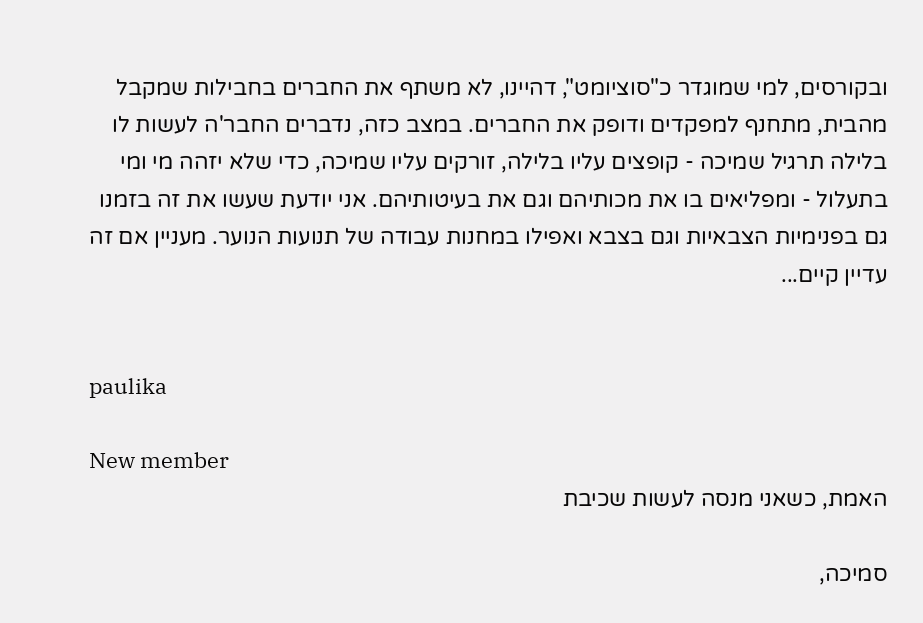ובקורסים, למי שמוגדר כ"סוציומט", דהיינו, לא משתף את החברים בחבילות שמקבל מהבית, מתחנף למפקדים ודופק את החברים. במצב כזה, נדברים החבר'ה לעשות לו בלילה תרגיל שמיכה - קופצים עליו בלילה, זורקים עליו שמיכה, כדי שלא יזהה מי ומי בתעלול - ומפליאים בו את מכותיהם וגם את בעיטותיהם. אני יודעת שעשו את זה בזמנו גם בפנימיות הצבאיות וגם בצבא ואפילו במחנות עבודה של תנועות הנוער. מעניין אם זה עדיין קיים...


paulika

New member
האמת, כשאני מנסה לעשות שכיבת

סמיכה,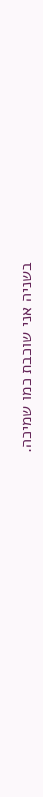בשניה אני שוכבת כמו שמיכה.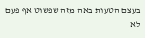בעצם הטעות באה מזה שפשוט אף פעם לא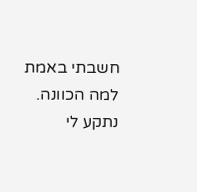חשבתי באמת למה הכוונה. נתקע לי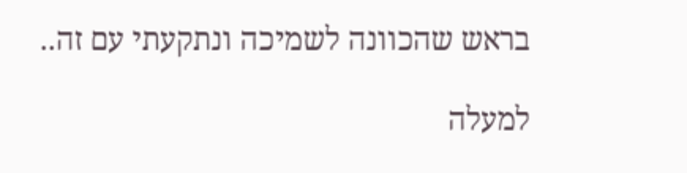בראש שהכוונה לשמיכה ונתקעתי עם זה..

למעלה